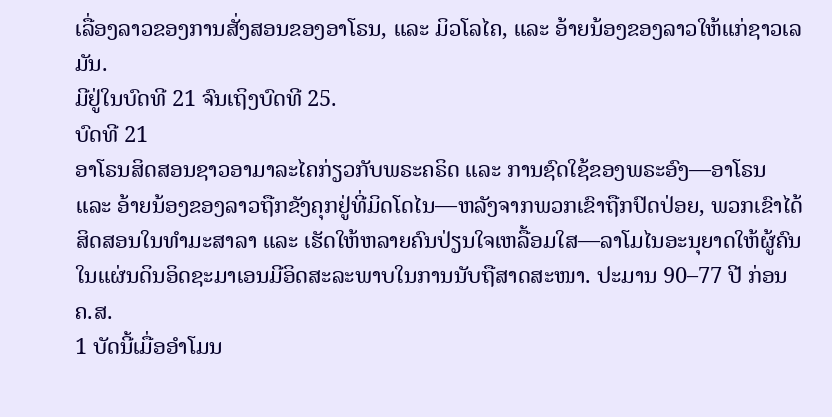ເລື່ອງລາວຂອງການສັ່ງສອນຂອງອາໂຣນ, ແລະ ມິວໂລໄຄ, ແລະ ອ້າຍນ້ອງຂອງລາວໃຫ້ແກ່ຊາວເລມັນ.
ມີຢູ່ໃນບົດທີ 21 ຈົນເຖິງບົດທີ 25.
ບົດທີ 21
ອາໂຣນສິດສອນຊາວອາມາລະໄຄກ່ຽວກັບພຣະຄຣິດ ແລະ ການຊົດໃຊ້ຂອງພຣະອົງ—ອາໂຣນ ແລະ ອ້າຍນ້ອງຂອງລາວຖືກຂັງຄຸກຢູ່ທີ່ມິດໂດໄນ—ຫລັງຈາກພວກເຂົາຖືກປົດປ່ອຍ, ພວກເຂົາໄດ້ສິດສອນໃນທຳມະສາລາ ແລະ ເຮັດໃຫ້ຫລາຍຄົນປ່ຽນໃຈເຫລື້ອມໃສ—ລາໂມໄນອະນຸຍາດໃຫ້ຜູ້ຄົນໃນແຜ່ນດິນອິດຊະມາເອນມີອິດສະລະພາບໃນການນັບຖືສາດສະໜາ. ປະມານ 90–77 ປີ ກ່ອນ ຄ.ສ.
1 ບັດນີ້ເມື່ອອຳໂມນ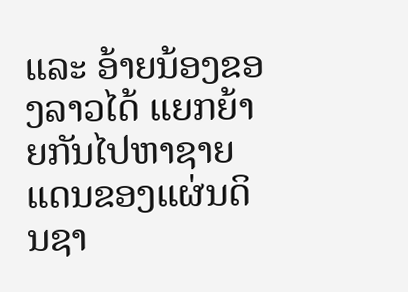ແລະ ອ້າຍນ້ອງຂອງລາວໄດ້ ແຍກຍ້າຍກັນໄປຫາຊາຍແດນຂອງແຜ່ນດິນຊາ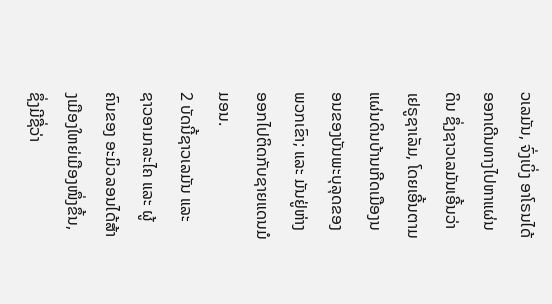ວເລມັນ, ຈົ່ງເບິ່ງ ອາໂຣນໄດ້ອອກເດີນທາງໄປຫາແຜ່ນດິນ ຊຶ່ງຊາວເລມັນເອີ້ນວ່າເຢຣູຊາເລັມ, ໂດຍເອີ້ນຕາມແຜ່ນດິນບ້ານເກີດເມືອງນອນຂອງບັນພະບຸລຸດຂອງພວກເຂົາ; ແລະ ມັນຢູ່ຫ່າງອອກໄປຕິດກັບຊາຍແດນມໍມອນ.
2 ບັດນີ້ຊາວເລມັນ ແລະ ຊາວອາມາລະໄຄ ແລະ ຜູ້ຄົນຂອງ ອະມິວລອນໄດ້ສ້າງເມືອງໃຫຍ່ເມືອງໜຶ່ງຂຶ້ນ, ຊຶ່ງມີຊື່ວ່າ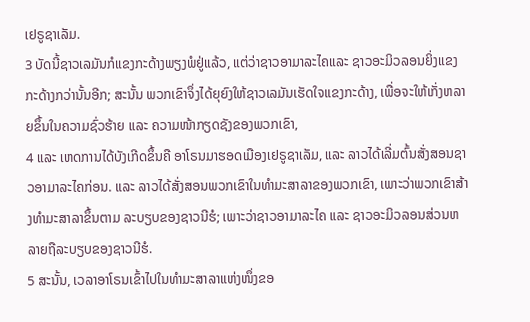ເຢຣູຊາເລັມ.
3 ບັດນີ້ຊາວເລມັນກໍແຂງກະດ້າງພຽງພໍຢູ່ແລ້ວ, ແຕ່ວ່າຊາວອາມາລະໄຄແລະ ຊາວອະມິວລອນຍິ່ງແຂງກະດ້າງກວ່ານັ້ນອີກ; ສະນັ້ນ ພວກເຂົາຈຶ່ງໄດ້ຍຸຍົງໃຫ້ຊາວເລມັນເຮັດໃຈແຂງກະດ້າງ, ເພື່ອຈະໃຫ້ເກັ່ງຫລາຍຂຶ້ນໃນຄວາມຊົ່ວຮ້າຍ ແລະ ຄວາມໜ້າກຽດຊັງຂອງພວກເຂົາ,
4 ແລະ ເຫດການໄດ້ບັງເກີດຂຶ້ນຄື ອາໂຣນມາຮອດເມືອງເຢຣູຊາເລັມ, ແລະ ລາວໄດ້ເລີ່ມຕົ້ນສັ່ງສອນຊາວອາມາລະໄຄກ່ອນ. ແລະ ລາວໄດ້ສັ່ງສອນພວກເຂົາໃນທຳມະສາລາຂອງພວກເຂົາ, ເພາະວ່າພວກເຂົາສ້າງທຳມະສາລາຂຶ້ນຕາມ ລະບຽບຂອງຊາວນີຮໍ; ເພາະວ່າຊາວອາມາລະໄຄ ແລະ ຊາວອະມິວລອນສ່ວນຫລາຍຖືລະບຽບຂອງຊາວນີຮໍ.
5 ສະນັ້ນ, ເວລາອາໂຣນເຂົ້າໄປໃນທຳມະສາລາແຫ່ງໜຶ່ງຂອ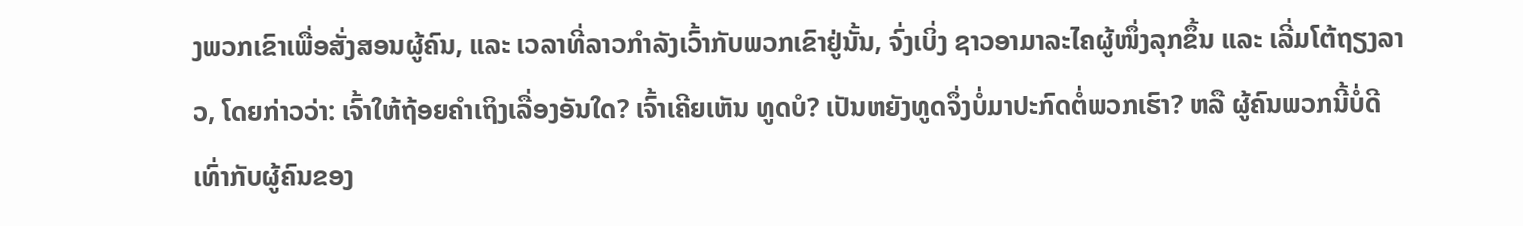ງພວກເຂົາເພື່ອສັ່ງສອນຜູ້ຄົນ, ແລະ ເວລາທີ່ລາວກຳລັງເວົ້າກັບພວກເຂົາຢູ່ນັ້ນ, ຈົ່ງເບິ່ງ ຊາວອາມາລະໄຄຜູ້ໜຶ່ງລຸກຂຶ້ນ ແລະ ເລີ່ມໂຕ້ຖຽງລາວ, ໂດຍກ່າວວ່າ: ເຈົ້າໃຫ້ຖ້ອຍຄຳເຖິງເລື່ອງອັນໃດ? ເຈົ້າເຄີຍເຫັນ ທູດບໍ? ເປັນຫຍັງທູດຈຶ່ງບໍ່ມາປະກົດຕໍ່ພວກເຮົາ? ຫລື ຜູ້ຄົນພວກນີ້ບໍ່ດີເທົ່າກັບຜູ້ຄົນຂອງ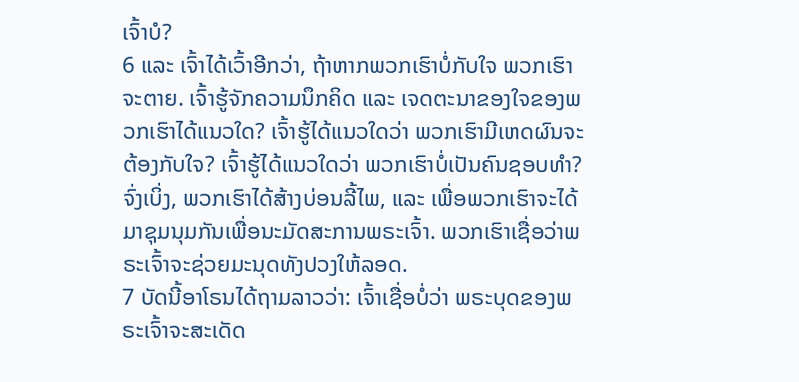ເຈົ້າບໍ?
6 ແລະ ເຈົ້າໄດ້ເວົ້າອີກວ່າ, ຖ້າຫາກພວກເຮົາບໍ່ກັບໃຈ ພວກເຮົາຈະຕາຍ. ເຈົ້າຮູ້ຈັກຄວາມນຶກຄິດ ແລະ ເຈດຕະນາຂອງໃຈຂອງພວກເຮົາໄດ້ແນວໃດ? ເຈົ້າຮູ້ໄດ້ແນວໃດວ່າ ພວກເຮົາມີເຫດຜົນຈະຕ້ອງກັບໃຈ? ເຈົ້າຮູ້ໄດ້ແນວໃດວ່າ ພວກເຮົາບໍ່ເປັນຄົນຊອບທຳ? ຈົ່ງເບິ່ງ, ພວກເຮົາໄດ້ສ້າງບ່ອນລີ້ໄພ, ແລະ ເພື່ອພວກເຮົາຈະໄດ້ມາຊຸມນຸມກັນເພື່ອນະມັດສະການພຣະເຈົ້າ. ພວກເຮົາເຊື່ອວ່າພຣະເຈົ້າຈະຊ່ວຍມະນຸດທັງປວງໃຫ້ລອດ.
7 ບັດນີ້ອາໂຣນໄດ້ຖາມລາວວ່າ: ເຈົ້າເຊື່ອບໍ່ວ່າ ພຣະບຸດຂອງພຣະເຈົ້າຈະສະເດັດ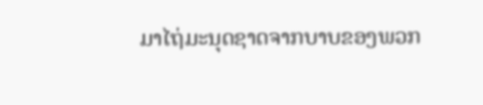ມາໄຖ່ມະນຸດຊາດຈາກບາບຂອງພວກ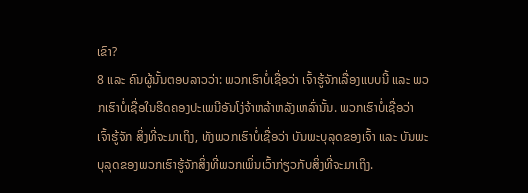ເຂົາ?
8 ແລະ ຄົນຜູ້ນັ້ນຕອບລາວວ່າ: ພວກເຮົາບໍ່ເຊື່ອວ່າ ເຈົ້າຮູ້ຈັກເລື່ອງແບບນີ້ ແລະ ພວກເຮົາບໍ່ເຊື່ອໃນຮີດຄອງປະເພນີອັນໂງ່ຈ້າຫລ້າຫລັງເຫລົ່ານັ້ນ. ພວກເຮົາບໍ່ເຊື່ອວ່າ ເຈົ້າຮູ້ຈັກ ສິ່ງທີ່ຈະມາເຖິງ, ທັງພວກເຮົາບໍ່ເຊື່ອວ່າ ບັນພະບຸລຸດຂອງເຈົ້າ ແລະ ບັນພະບຸລຸດຂອງພວກເຮົາຮູ້ຈັກສິ່ງທີ່ພວກເພິ່ນເວົ້າກ່ຽວກັບສິ່ງທີ່ຈະມາເຖິງ.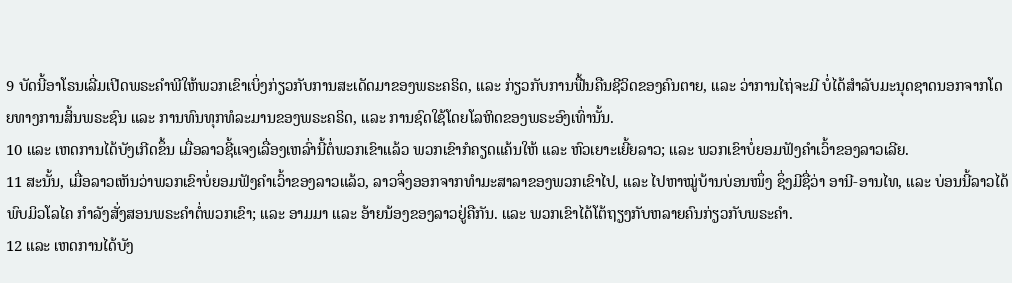9 ບັດນີ້ອາໂຣນເລີ່ມເປີດພຣະຄຳພີໃຫ້ພວກເຂົາເບິ່ງກ່ຽວກັບການສະເດັດມາຂອງພຣະຄຣິດ, ແລະ ກ່ຽວກັບການຟື້ນຄືນຊີວິດຂອງຄົນຕາຍ, ແລະ ວ່າການໄຖ່ຈະມີ ບໍ່ໄດ້ສຳລັບມະນຸດຊາດນອກຈາກໂດຍທາງການສິ້ນພຣະຊົນ ແລະ ການທົນທຸກທໍລະມານຂອງພຣະຄຣິດ, ແລະ ການຊົດໃຊ້ໂດຍໂລຫິດຂອງພຣະອົງເທົ່ານັ້ນ.
10 ແລະ ເຫດການໄດ້ບັງເກີດຂຶ້ນ ເມື່ອລາວຊີ້ແຈງເລື່ອງເຫລົ່ານີ້ຕໍ່ພວກເຂົາແລ້ວ ພວກເຂົາກໍຄຽດແຄ້ນໃຫ້ ແລະ ຫົວເຍາະເຍີ້ຍລາວ; ແລະ ພວກເຂົາບໍ່ຍອມຟັງຄຳເວົ້າຂອງລາວເລີຍ.
11 ສະນັ້ນ, ເມື່ອລາວເຫັນວ່າພວກເຂົາບໍ່ຍອມຟັງຄຳເວົ້າຂອງລາວແລ້ວ, ລາວຈຶ່ງອອກຈາກທຳມະສາລາຂອງພວກເຂົາໄປ, ແລະ ໄປຫາໝູ່ບ້ານບ່ອນໜຶ່ງ ຊຶ່ງມີຊື່ວ່າ ອານີ-ອານໄທ, ແລະ ບ່ອນນີ້ລາວໄດ້ພົບມິວໂລໄຄ ກຳລັງສັ່ງສອນພຣະຄຳຕໍ່ພວກເຂົາ; ແລະ ອາມມາ ແລະ ອ້າຍນ້ອງຂອງລາວຢູ່ຄືກັນ. ແລະ ພວກເຂົາໄດ້ໂຕ້ຖຽງກັບຫລາຍຄົນກ່ຽວກັບພຣະຄຳ.
12 ແລະ ເຫດການໄດ້ບັງ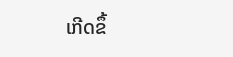ເກີດຂຶ້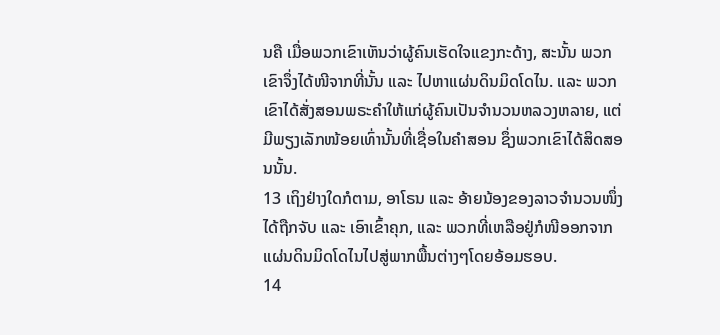ນຄື ເມື່ອພວກເຂົາເຫັນວ່າຜູ້ຄົນເຮັດໃຈແຂງກະດ້າງ, ສະນັ້ນ ພວກເຂົາຈຶ່ງໄດ້ໜີຈາກທີ່ນັ້ນ ແລະ ໄປຫາແຜ່ນດິນມິດໂດໄນ. ແລະ ພວກເຂົາໄດ້ສັ່ງສອນພຣະຄຳໃຫ້ແກ່ຜູ້ຄົນເປັນຈຳນວນຫລວງຫລາຍ, ແຕ່ມີພຽງເລັກໜ້ອຍເທົ່ານັ້ນທີ່ເຊື່ອໃນຄຳສອນ ຊຶ່ງພວກເຂົາໄດ້ສິດສອນນັ້ນ.
13 ເຖິງຢ່າງໃດກໍຕາມ, ອາໂຣນ ແລະ ອ້າຍນ້ອງຂອງລາວຈຳນວນໜຶ່ງໄດ້ຖືກຈັບ ແລະ ເອົາເຂົ້າຄຸກ, ແລະ ພວກທີ່ເຫລືອຢູ່ກໍໜີອອກຈາກແຜ່ນດິນມິດໂດໄນໄປສູ່ພາກພື້ນຕ່າງໆໂດຍອ້ອມຮອບ.
14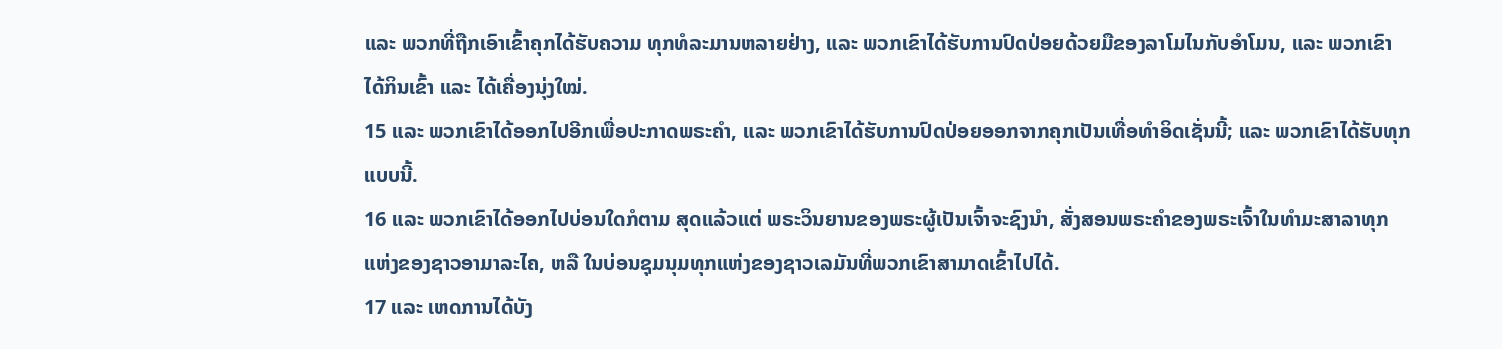ແລະ ພວກທີ່ຖືກເອົາເຂົ້າຄຸກໄດ້ຮັບຄວາມ ທຸກທໍລະມານຫລາຍຢ່າງ, ແລະ ພວກເຂົາໄດ້ຮັບການປົດປ່ອຍດ້ວຍມືຂອງລາໂມໄນກັບອຳໂມນ, ແລະ ພວກເຂົາໄດ້ກິນເຂົ້າ ແລະ ໄດ້ເຄື່ອງນຸ່ງໃໝ່.
15 ແລະ ພວກເຂົາໄດ້ອອກໄປອີກເພື່ອປະກາດພຣະຄຳ, ແລະ ພວກເຂົາໄດ້ຮັບການປົດປ່ອຍອອກຈາກຄຸກເປັນເທື່ອທຳອິດເຊັ່ນນີ້; ແລະ ພວກເຂົາໄດ້ຮັບທຸກແບບນີ້.
16 ແລະ ພວກເຂົາໄດ້ອອກໄປບ່ອນໃດກໍຕາມ ສຸດແລ້ວແຕ່ ພຣະວິນຍານຂອງພຣະຜູ້ເປັນເຈົ້າຈະຊົງນຳ, ສັ່ງສອນພຣະຄຳຂອງພຣະເຈົ້າໃນທຳມະສາລາທຸກແຫ່ງຂອງຊາວອາມາລະໄຄ, ຫລື ໃນບ່ອນຊຸມນຸມທຸກແຫ່ງຂອງຊາວເລມັນທີ່ພວກເຂົາສາມາດເຂົ້າໄປໄດ້.
17 ແລະ ເຫດການໄດ້ບັງ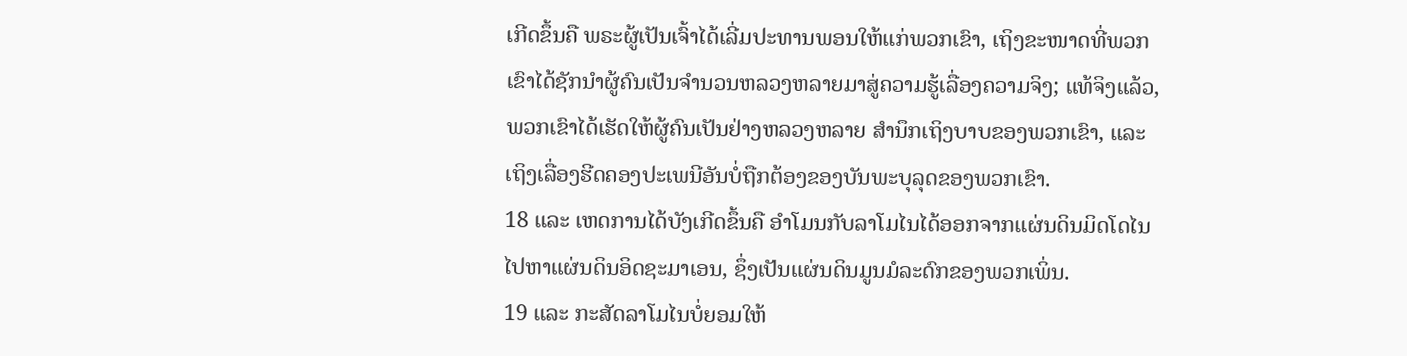ເກີດຂຶ້ນຄື ພຣະຜູ້ເປັນເຈົ້າໄດ້ເລີ່ມປະທານພອນໃຫ້ແກ່ພວກເຂົາ, ເຖິງຂະໜາດທີ່ພວກເຂົາໄດ້ຊັກນຳຜູ້ຄົນເປັນຈຳນວນຫລວງຫລາຍມາສູ່ຄວາມຮູ້ເລື່ອງຄວາມຈິງ; ແທ້ຈິງແລ້ວ, ພວກເຂົາໄດ້ເຮັດໃຫ້ຜູ້ຄົນເປັນຢ່າງຫລວງຫລາຍ ສຳນຶກເຖິງບາບຂອງພວກເຂົາ, ແລະ ເຖິງເລື່ອງຮີດຄອງປະເພນີອັນບໍ່ຖືກຕ້ອງຂອງບັນພະບຸລຸດຂອງພວກເຂົາ.
18 ແລະ ເຫດການໄດ້ບັງເກີດຂຶ້ນຄື ອຳໂມນກັບລາໂມໄນໄດ້ອອກຈາກແຜ່ນດິນມິດໂດໄນໄປຫາແຜ່ນດິນອິດຊະມາເອນ, ຊຶ່ງເປັນແຜ່ນດິນມູນມໍລະດົກຂອງພວກເພິ່ນ.
19 ແລະ ກະສັດລາໂມໄນບໍ່ຍອມໃຫ້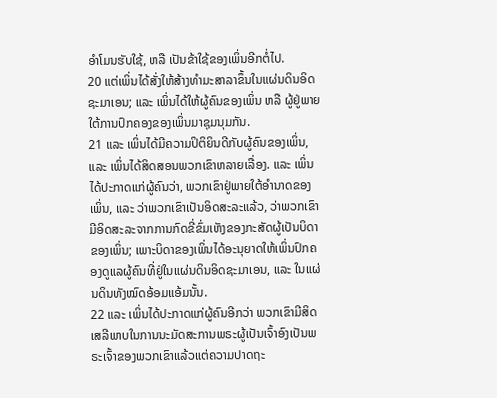ອຳໂມນຮັບໃຊ້, ຫລື ເປັນຂ້າໃຊ້ຂອງເພິ່ນອີກຕໍ່ໄປ.
20 ແຕ່ເພິ່ນໄດ້ສັ່ງໃຫ້ສ້າງທຳມະສາລາຂຶ້ນໃນແຜ່ນດິນອິດຊະມາເອນ; ແລະ ເພິ່ນໄດ້ໃຫ້ຜູ້ຄົນຂອງເພິ່ນ ຫລື ຜູ້ຢູ່ພາຍໃຕ້ການປົກຄອງຂອງເພິ່ນມາຊຸມນຸມກັນ.
21 ແລະ ເພິ່ນໄດ້ມີຄວາມປິຕິຍິນດີກັບຜູ້ຄົນຂອງເພິ່ນ, ແລະ ເພິ່ນໄດ້ສິດສອນພວກເຂົາຫລາຍເລື່ອງ. ແລະ ເພິ່ນໄດ້ປະກາດແກ່ຜູ້ຄົນວ່າ, ພວກເຂົາຢູ່ພາຍໃຕ້ອຳນາດຂອງເພິ່ນ, ແລະ ວ່າພວກເຂົາເປັນອິດສະລະແລ້ວ, ວ່າພວກເຂົາມີອິດສະລະຈາກການກົດຂີ່ຂົ່ມເຫັງຂອງກະສັດຜູ້ເປັນບິດາຂອງເພິ່ນ; ເພາະບິດາຂອງເພິ່ນໄດ້ອະນຸຍາດໃຫ້ເພິ່ນປົກຄອງດູແລຜູ້ຄົນທີ່ຢູ່ໃນແຜ່ນດິນອິດຊະມາເອນ, ແລະ ໃນແຜ່ນດິນທັງໝົດອ້ອມແອ້ມນັ້ນ.
22 ແລະ ເພິ່ນໄດ້ປະກາດແກ່ຜູ້ຄົນອີກວ່າ ພວກເຂົາມີສິດ ເສລີພາບໃນການນະມັດສະການພຣະຜູ້ເປັນເຈົ້າອົງເປັນພຣະເຈົ້າຂອງພວກເຂົາແລ້ວແຕ່ຄວາມປາດຖະ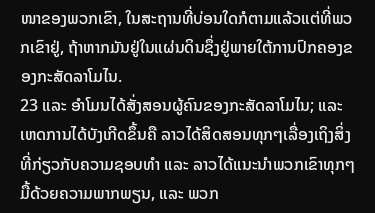ໜາຂອງພວກເຂົາ, ໃນສະຖານທີ່ບ່ອນໃດກໍຕາມແລ້ວແຕ່ທີ່ພວກເຂົາຢູ່, ຖ້າຫາກມັນຢູ່ໃນແຜ່ນດິນຊຶ່ງຢູ່ພາຍໃຕ້ການປົກຄອງຂອງກະສັດລາໂມໄນ.
23 ແລະ ອຳໂມນໄດ້ສັ່ງສອນຜູ້ຄົນຂອງກະສັດລາໂມໄນ; ແລະ ເຫດການໄດ້ບັງເກີດຂຶ້ນຄື ລາວໄດ້ສິດສອນທຸກໆເລື່ອງເຖິງສິ່ງທີ່ກ່ຽວກັບຄວາມຊອບທຳ ແລະ ລາວໄດ້ແນະນຳພວກເຂົາທຸກໆມື້ດ້ວຍຄວາມພາກພຽນ, ແລະ ພວກ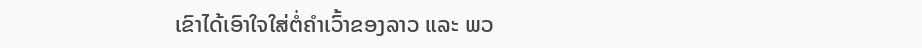ເຂົາໄດ້ເອົາໃຈໃສ່ຕໍ່ຄຳເວົ້າຂອງລາວ ແລະ ພວ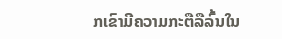ກເຂົາມີຄວາມກະຕືລືລົ້ນໃນ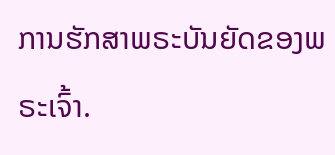ການຮັກສາພຣະບັນຍັດຂອງພຣະເຈົ້າ.